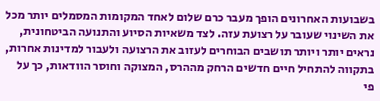בשבועות האחרונים הופך מעבר כרם שלום לאחד המקומות המסמלים יותר מכל את השינוי שעובר על רצועת עזה. לצד משאיות הסיוע והתנועה הביטחונית, נראים יותר ויותר תושבים הבוחרים לעזוב את הרצועה ולעבור למדינות אחרות, בתקווה להתחיל חיים חדשים הרחק מההרס, המצוקה וחוסר הוודאות, כך על פי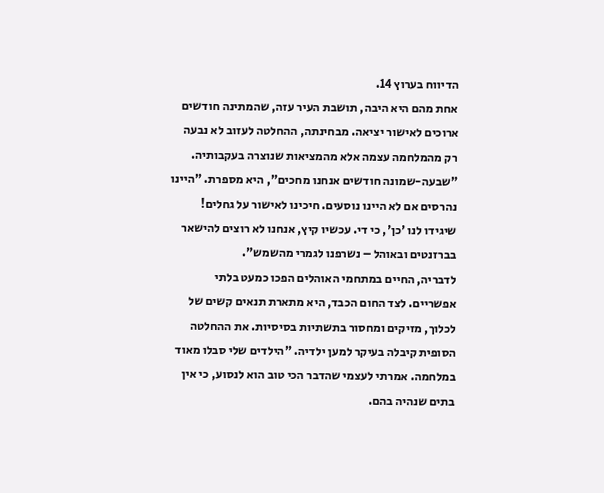הדיווח בערוץ 14.
אחת מהם היא היבה, תושבת העיר עזה, שהמתינה חודשים ארוכים לאישור יציאה. מבחינתה, ההחלטה לעזוב לא נבעה רק מהמלחמה עצמה אלא מהמציאות שנוצרה בעקבותיה. "שבעה-שמונה חודשים אנחנו מחכים", היא מספרת. "היינו נהרסים אם לא היינו נוסעים. חיכינו לאישור על גחלים! שיגידו לנו 'כן', כי די. עכשיו קיץ, אנחנו לא רוצים להישאר בברזנטים ובאוהל – נשרפנו לגמרי מהשמש".
לדבריה, החיים במתחמי האוהלים הפכו כמעט בלתי אפשריים. לצד החום הכבד, היא מתארת תנאים קשים של לכלוך, מזיקים ומחסור בתשתיות בסיסיות. את ההחלטה הסופית קיבלה בעיקר למען ילדיה. "הילדים שלי סבלו מאוד במלחמה. אמרתי לעצמי שהדבר הכי טוב הוא לנסוע, כי אין בתים שנהיה בהם.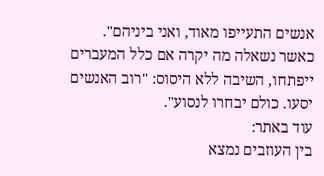אנשים התעייפו מאוד, ואני ביניהם". כאשר נשאלה מה יקרה אם כלל המעברים ייפתחו, השיבה ללא היסוס: "רוב האנשים יסעו. כולם יבחרו לנסוע".
עוד באתר:
בין העוזבים נמצא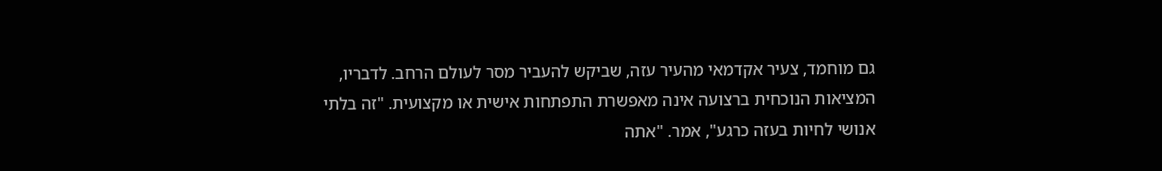גם מוחמד, צעיר אקדמאי מהעיר עזה, שביקש להעביר מסר לעולם הרחב. לדבריו, המציאות הנוכחית ברצועה אינה מאפשרת התפתחות אישית או מקצועית. "זה בלתי אנושי לחיות בעזה כרגע", אמר. "אתה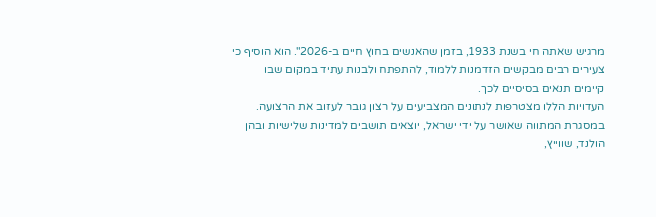מרגיש שאתה חי בשנת 1933, בזמן שהאנשים בחוץ חיים ב-2026". הוא הוסיף כי צעירים רבים מבקשים הזדמנות ללמוד, להתפתח ולבנות עתיד במקום שבו קיימים תנאים בסיסיים לכך.
העדויות הללו מצטרפות לנתונים המצביעים על רצון גובר לעזוב את הרצועה. במסגרת המתווה שאושר על ידי ישראל, יוצאים תושבים למדינות שלישיות ובהן הולנד, שווייץ,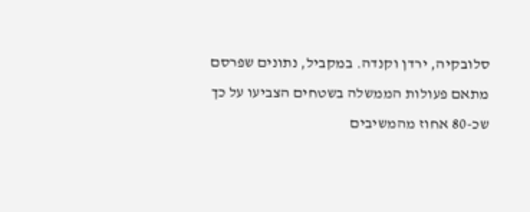סלובקיה, ירדן וקנדה. במקביל, נתונים שפרסם מתאם פעולות הממשלה בשטחים הצביעו על כך שכ-80 אחוז מהמשיבים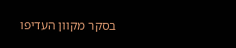בסקר מקוון העדיפו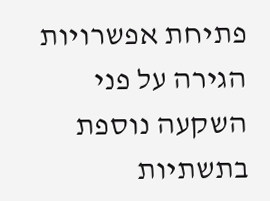פתיחת אפשרויות הגירה על פני השקעה נוספת בתשתיות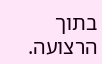בתוך הרצועה.